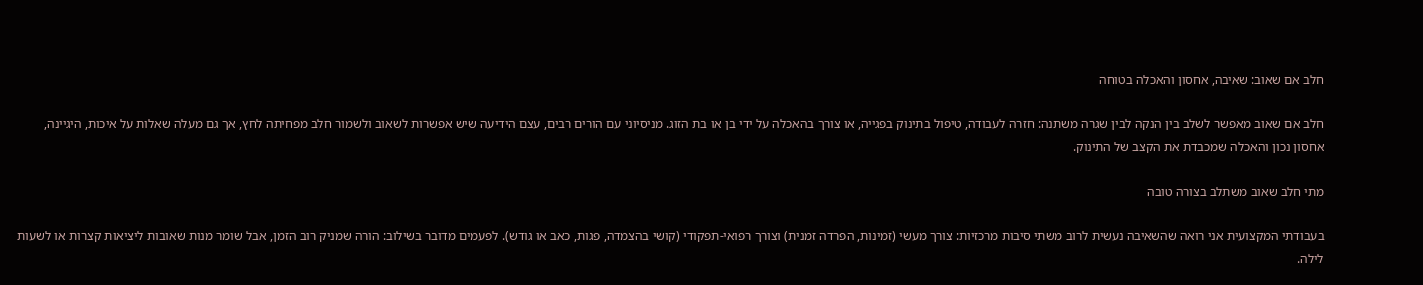חלב אם שאוב: שאיבה, אחסון והאכלה בטוחה

חלב אם שאוב מאפשר לשלב בין הנקה לבין שגרה משתנה: חזרה לעבודה, טיפול בתינוק בפגייה, או צורך בהאכלה על ידי בן או בת הזוג. מניסיוני עם הורים רבים, עצם הידיעה שיש אפשרות לשאוב ולשמור חלב מפחיתה לחץ, אך גם מעלה שאלות על איכות, היגיינה, אחסון נכון והאכלה שמכבדת את הקצב של התינוק.

מתי חלב שאוב משתלב בצורה טובה

בעבודתי המקצועית אני רואה שהשאיבה נעשית לרוב משתי סיבות מרכזיות: צורך מעשי (זמינות, הפרדה זמנית) וצורך רפואי-תפקודי (קושי בהצמדה, פגות, כאב או גודש). לפעמים מדובר בשילוב: הורה שמניק רוב הזמן, אבל שומר מנות שאובות ליציאות קצרות או לשעות לילה.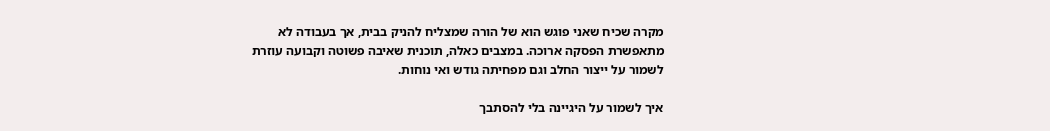מקרה שכיח שאני פוגש הוא של הורה שמצליח להניק בבית, אך בעבודה לא מתאפשרת הפסקה ארוכה. במצבים כאלה, תוכנית שאיבה פשוטה וקבועה עוזרת לשמור על ייצור החלב וגם מפחיתה גודש ואי נוחות.

איך לשמור על היגיינה בלי להסתבך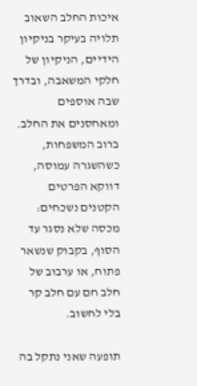איכות החלב השאוב תלויה בעיקר בניקיון הידיים, הניקיון של חלקי המשאבה, ובדרך שבה אוספים ומאחסנים את החלב. ברוב המשפחות, כשהשגרה עמוסה, דווקא הפרטים הקטנים נשכחים: מכסה שלא נסגר עד הסוף, בקבוק שנשאר פתוח, או ערבוב של חלב חם עם חלב קר בלי לחשוב.

תופעה שאני נתקל בה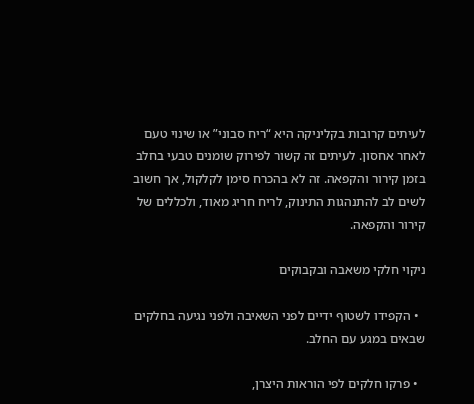לעיתים קרובות בקליניקה היא “ריח סבוני” או שינוי טעם לאחר אחסון. לעיתים זה קשור לפירוק שומנים טבעי בחלב בזמן קירור והקפאה. זה לא בהכרח סימן לקלקול, אך חשוב לשים לב להתנהגות התינוק, לריח חריג מאוד, ולכללים של קירור והקפאה.

ניקוי חלקי משאבה ובקבוקים

  • הקפידו לשטוף ידיים לפני השאיבה ולפני נגיעה בחלקים שבאים במגע עם החלב.

  • פרקו חלקים לפי הוראות היצרן,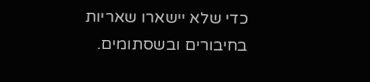כדי שלא יישארו שאריות בחיבורים ובשסתומים.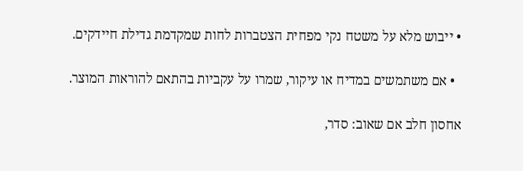• ייבוש מלא על משטח נקי מפחית הצטברות לחות שמקדמת גדילת חיידקים.

  • אם משתמשים במדיח או עיקור, שמרו על עקביות בהתאם להוראות המוצר.

אחסון חלב אם שאוב: סדר,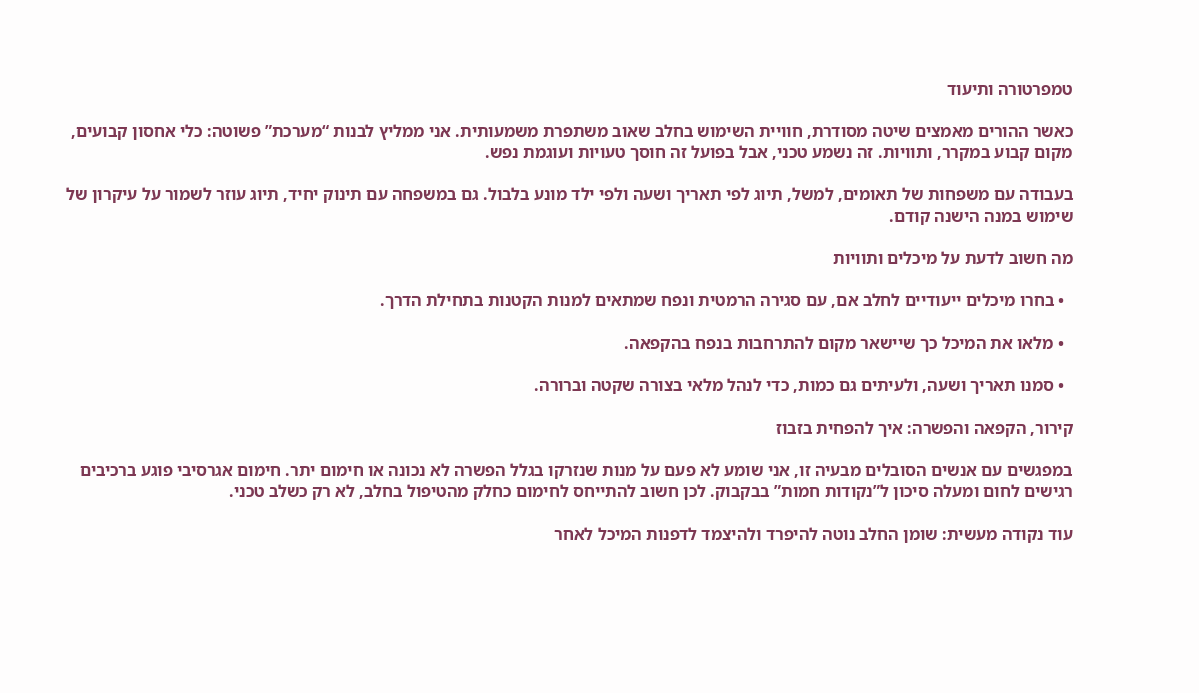טמפרטורה ותיעוד

כאשר ההורים מאמצים שיטה מסודרת, חוויית השימוש בחלב שאוב משתפרת משמעותית. אני ממליץ לבנות “מערכת” פשוטה: כלי אחסון קבועים, מקום קבוע במקרר, ותוויות. זה נשמע טכני, אבל בפועל זה חוסך טעויות ועוגמת נפש.

בעבודה עם משפחות של תאומים, למשל, תיוג לפי תאריך ושעה ולפי ילד מונע בלבול. גם במשפחה עם תינוק יחיד, תיוג עוזר לשמור על עיקרון של שימוש במנה הישנה קודם.

מה חשוב לדעת על מיכלים ותוויות

  • בחרו מיכלים ייעודיים לחלב אם, עם סגירה הרמטית ונפח שמתאים למנות הקטנות בתחילת הדרך.

  • מלאו את המיכל כך שיישאר מקום להתרחבות בנפח בהקפאה.

  • סמנו תאריך ושעה, ולעיתים גם כמות, כדי לנהל מלאי בצורה שקטה וברורה.

קירור, הקפאה והפשרה: איך להפחית בזבוז

במפגשים עם אנשים הסובלים מבעיה זו, אני שומע לא פעם על מנות שנזרקו בגלל הפשרה לא נכונה או חימום יתר. חימום אגרסיבי פוגע ברכיבים רגישים לחום ומעלה סיכון ל”נקודות חמות” בבקבוק. לכן חשוב להתייחס לחימום כחלק מהטיפול בחלב, לא רק כשלב טכני.

עוד נקודה מעשית: שומן החלב נוטה להיפרד ולהיצמד לדפנות המיכל לאחר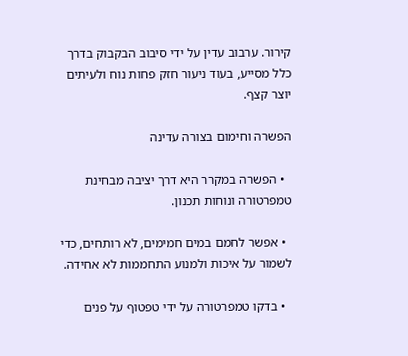קירור. ערבוב עדין על ידי סיבוב הבקבוק בדרך כלל מסייע, בעוד ניעור חזק פחות נוח ולעיתים יוצר קצף.

הפשרה וחימום בצורה עדינה

  • הפשרה במקרר היא דרך יציבה מבחינת טמפרטורה ונוחות תכנון.

  • אפשר לחמם במים חמימים, לא רותחים, כדי לשמור על איכות ולמנוע התחממות לא אחידה.

  • בדקו טמפרטורה על ידי טפטוף על פנים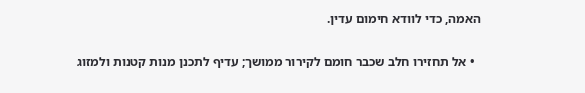האמה, כדי לוודא חימום עדין.

  • אל תחזירו חלב שכבר חומם לקירור ממושך; עדיף לתכנן מנות קטנות ולמזוג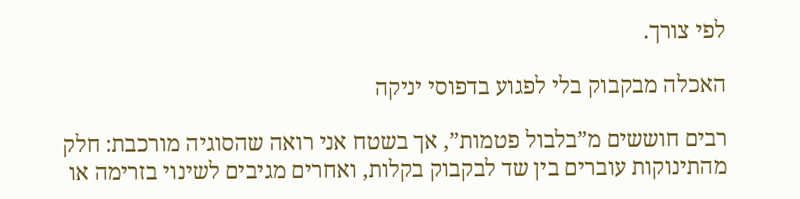לפי צורך.

האכלה מבקבוק בלי לפגוע בדפוסי יניקה

רבים חוששים מ”בלבול פטמות”, אך בשטח אני רואה שהסוגיה מורכבת: חלק מהתינוקות עוברים בין שד לבקבוק בקלות, ואחרים מגיבים לשינוי בזרימה או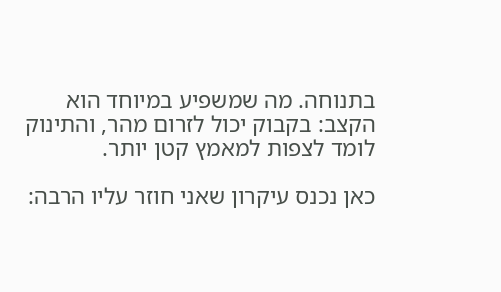בתנוחה. מה שמשפיע במיוחד הוא הקצב: בקבוק יכול לזרום מהר, והתינוק לומד לצפות למאמץ קטן יותר.

כאן נכנס עיקרון שאני חוזר עליו הרבה: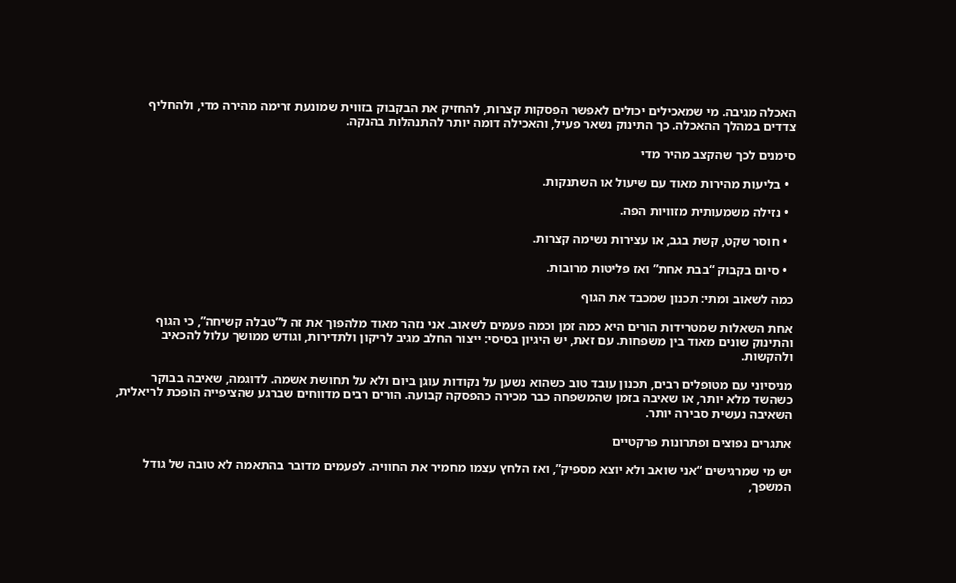האכלה מגיבה. מי שמאכילים יכולים לאפשר הפסקות קצרות, להחזיק את הבקבוק בזווית שמונעת זרימה מהירה מדי, ולהחליף צדדים במהלך ההאכלה. כך התינוק נשאר פעיל, והאכילה דומה יותר להתנהלות בהנקה.

סימנים לכך שהקצב מהיר מדי

  • בליעות מהירות מאוד עם שיעול או השתנקות.

  • נזילה משמעותית מזוויות הפה.

  • חוסר שקט, קשת בגב, או עצירות נשימה קצרות.

  • סיום בקבוק “בבת אחת” ואז פליטות מרובות.

כמה לשאוב ומתי: תכנון שמכבד את הגוף

אחת השאלות שמטרידות הורים היא כמה זמן וכמה פעמים לשאוב. אני נזהר מאוד מלהפוך את זה ל”טבלה קשיחה”, כי הגוף והתינוק שונים מאוד בין משפחות. עם זאת, יש היגיון בסיסי: ייצור החלב מגיב לריקון ולתדירות, וגודש ממושך עלול להכאיב ולהקשות.

מניסיוני עם מטופלים רבים, תכנון עובד טוב כשהוא נשען על נקודות עוגן ביום ולא על תחושת אשמה. לדוגמה, שאיבה בבוקר כשהשד מלא יותר, או שאיבה בזמן שהמשפחה כבר מכירה כהפסקה קבועה. הורים רבים מדווחים שברגע שהציפייה הופכת לריאלית, השאיבה נעשית סבירה יותר.

אתגרים נפוצים ופתרונות פרקטיים

יש מי שמרגישים “אני שואב ולא יוצא מספיק”, ואז הלחץ עצמו מחמיר את החוויה. לפעמים מדובר בהתאמה לא טובה של גודל המשפך,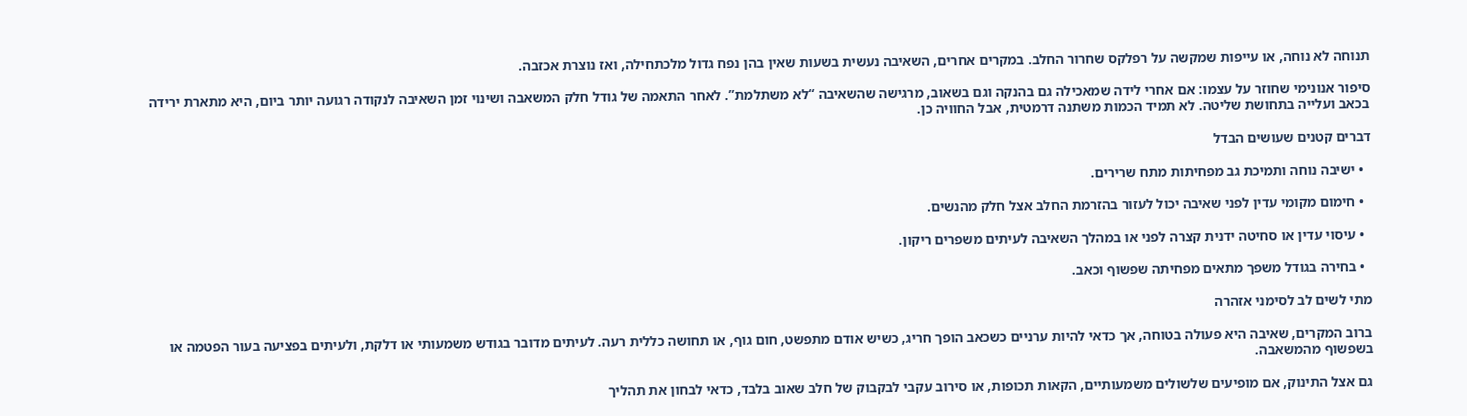תנוחה לא נוחה, או עייפות שמקשה על רפלקס שחרור החלב. במקרים אחרים, השאיבה נעשית בשעות שאין בהן נפח גדול מלכתחילה, ואז נוצרת אכזבה.

סיפור אנונימי שחוזר על עצמו: אם אחרי לידה שמאכילה גם בהנקה וגם בשאוב, מרגישה שהשאיבה “לא משתלמת”. לאחר התאמה של גודל חלק המשאבה ושינוי זמן השאיבה לנקודה רגועה יותר ביום, היא מתארת ירידה בכאב ועלייה בתחושת שליטה. לא תמיד הכמות משתנה דרמטית, אבל החוויה כן.

דברים קטנים שעושים הבדל

  • ישיבה נוחה ותמיכת גב מפחיתות מתח שרירים.

  • חימום מקומי עדין לפני שאיבה יכול לעזור בהזרמת החלב אצל חלק מהנשים.

  • עיסוי עדין או סחיטה ידנית קצרה לפני או במהלך השאיבה לעיתים משפרים ריקון.

  • בחירה בגודל משפך מתאים מפחיתה שפשוף וכאב.

מתי לשים לב לסימני אזהרה

ברוב המקרים, שאיבה היא פעולה בטוחה, אך כדאי להיות ערניים כשכאב הופך חריג, כשיש אודם מתפשט, חום גוף, או תחושה כללית רעה. לעיתים מדובר בגודש משמעותי או דלקת, ולעיתים בפציעה בעור הפטמה או בשפשוף מהמשאבה.

גם אצל התינוק, אם מופיעים שלשולים משמעותיים, הקאות תכופות, או סירוב עקבי לבקבוק של חלב שאוב בלבד, כדאי לבחון את תהליך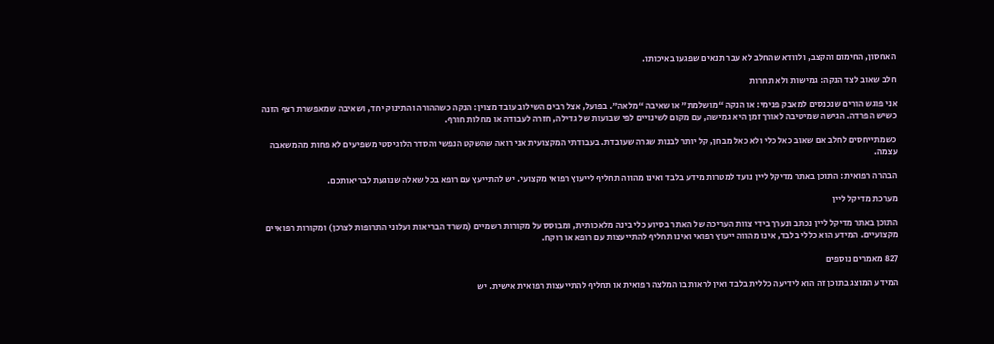האחסון, החימום והקצב, ולוודא שהחלב לא עבר תנאים שפגעו באיכותו.

חלב שאוב לצד הנקה: גמישות ולא תחרות

אני פוגש הורים שנכנסים למאבק פנימי: או הנקה “מושלמת” או שאיבה “מלאה”. בפועל, אצל רבים השילוב עובד מצוין: הנקה כשההורה והתינוק יחד, ושאיבה שמאפשרת רצף הזנה כשיש הפרדה. הגישה שמיטיבה לאורך זמן היא גמישה, עם מקום לשינויים לפי שבועות של גדילה, חזרה לעבודה או מחלות חורף.

כשמתייחסים לחלב אם שאוב כאל כלי ולא כאל מבחן, קל יותר לבנות שגרה שעובדת. בעבודתי המקצועית אני רואה שהשקט הנפשי והסדר הלוגיסטי משפיעים לא פחות מהמשאבה עצמה.

הבהרה רפואית: התוכן באתר מדיקל ליין נועד למטרות מידע בלבד ואינו מהווה תחליף לייעוץ רפואי מקצועי. יש להתייעץ עם רופא בכל שאלה שנוגעת לבריאותכם.

מערכת מדיקל ליין

התוכן באתר מדיקל ליין נכתב ונערך בידי צוות העריכה של האתר בסיוע כלי בינה מלאכותית, ומבוסס על מקורות רשמיים (משרד הבריאות ועלוני התרופות לצרכן) ומקורות רפואיים מקצועיים. המידע הוא כללי בלבד, אינו מהווה ייעוץ רפואי ואינו תחליף להתייעצות עם רופא או רוקח.

827 מאמרים נוספים

המידע המוצג בתוכן זה הוא לידיעה כללית בלבד ואין לראות בו המלצה רפואית או תחליף להתייעצות רפואית אישית. יש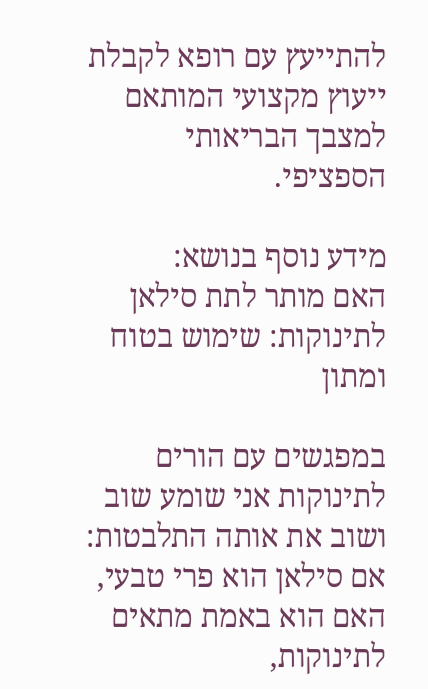להתייעץ עם רופא לקבלת ייעוץ מקצועי המותאם למצבך הבריאותי הספציפי.

מידע נוסף בנושא:
האם מותר לתת סילאן לתינוקות: שימוש בטוח ומתון

במפגשים עם הורים לתינוקות אני שומע שוב ושוב את אותה התלבטות: אם סילאן הוא פרי טבעי, האם הוא באמת מתאים לתינוקות,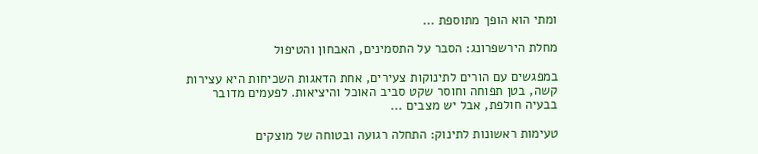ומתי הוא הופך מתוספת ...

מחלת הירשפרונג: הסבר על התסמינים, האבחון והטיפול

במפגשים עם הורים לתינוקות צעירים, אחת הדאגות השכיחות היא עצירות קשה, בטן תפוחה וחוסר שקט סביב האוכל והיציאות. לפעמים מדובר בבעיה חולפת, אבל יש מצבים ...

טעימות ראשונות לתינוק: התחלה רגועה ובטוחה של מוצקים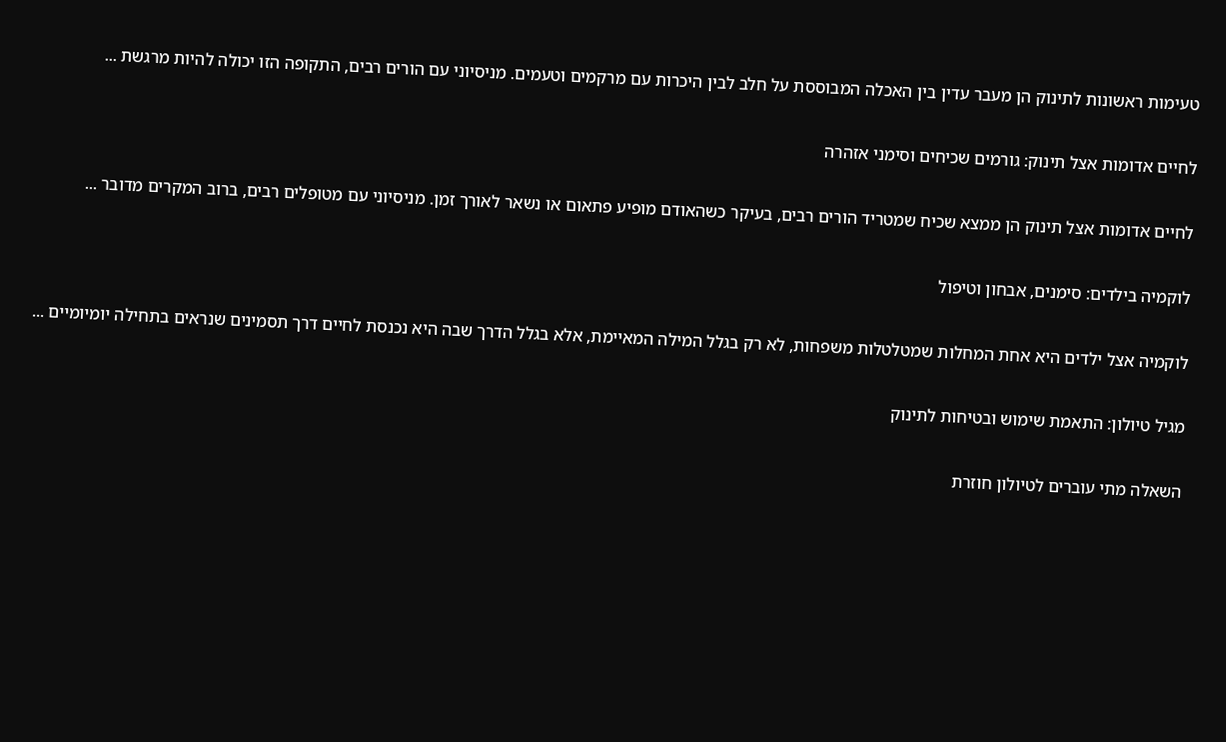טעימות ראשונות לתינוק הן מעבר עדין בין האכלה המבוססת על חלב לבין היכרות עם מרקמים וטעמים. מניסיוני עם הורים רבים, התקופה הזו יכולה להיות מרגשת ...

לחיים אדומות אצל תינוק: גורמים שכיחים וסימני אזהרה

לחיים אדומות אצל תינוק הן ממצא שכיח שמטריד הורים רבים, בעיקר כשהאודם מופיע פתאום או נשאר לאורך זמן. מניסיוני עם מטופלים רבים, ברוב המקרים מדובר ...

לוקמיה בילדים: סימנים, אבחון וטיפול

לוקמיה אצל ילדים היא אחת המחלות שמטלטלות משפחות, לא רק בגלל המילה המאיימת, אלא בגלל הדרך שבה היא נכנסת לחיים דרך תסמינים שנראים בתחילה יומיומיים ...

מגיל טיולון: התאמת שימוש ובטיחות לתינוק

השאלה מתי עוברים לטיולון חוזרת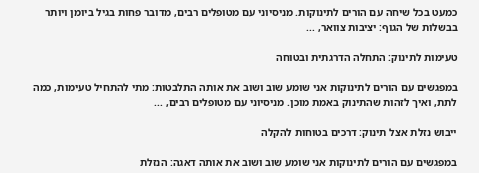כמעט בכל שיחה עם הורים לתינוקות. מניסיוני עם מטופלים רבים, מדובר פחות בגיל ביומן ויותר בבשלות של הגוף: יציבות צוואר, ...

טעימות לתינוק: התחלה הדרגתית ובטוחה

במפגשים עם הורים לתינוקות אני שומע שוב ושוב את אותה התלבטות: מתי להתחיל טעימות, כמה לתת, ואיך לזהות שהתינוק באמת מוכן. מניסיוני עם מטופלים רבים, ...

ייבוש נזלת אצל תינוק: דרכים בטוחות להקלה

במפגשים עם הורים לתינוקות אני שומע שוב ושוב את אותה דאגה: הנזלת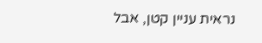נראית עניין קטן, אבל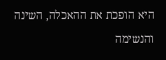היא הופכת את ההאכלה, השינה והנשימה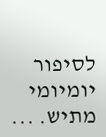לסיפור יומיומי מתיש. ...